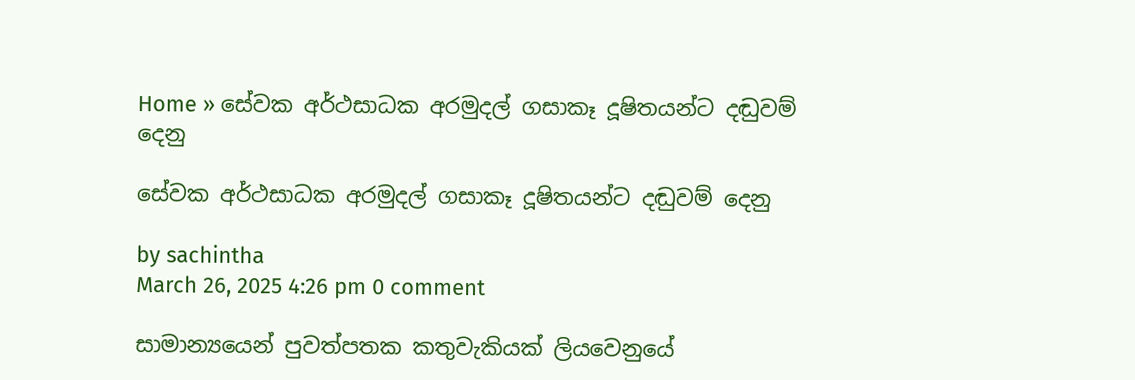Home » සේවක අර්ථසාධක අරමුදල් ගසාකෑ දූෂිතයන්ට දඬුවම් දෙනු

සේවක අර්ථසාධක අරමුදල් ගසාකෑ දූෂිතයන්ට දඬුවම් දෙනු

by sachintha
March 26, 2025 4:26 pm 0 comment

සාමාන්‍යයෙන් පුවත්පතක කතුවැකියක් ලියවෙනුයේ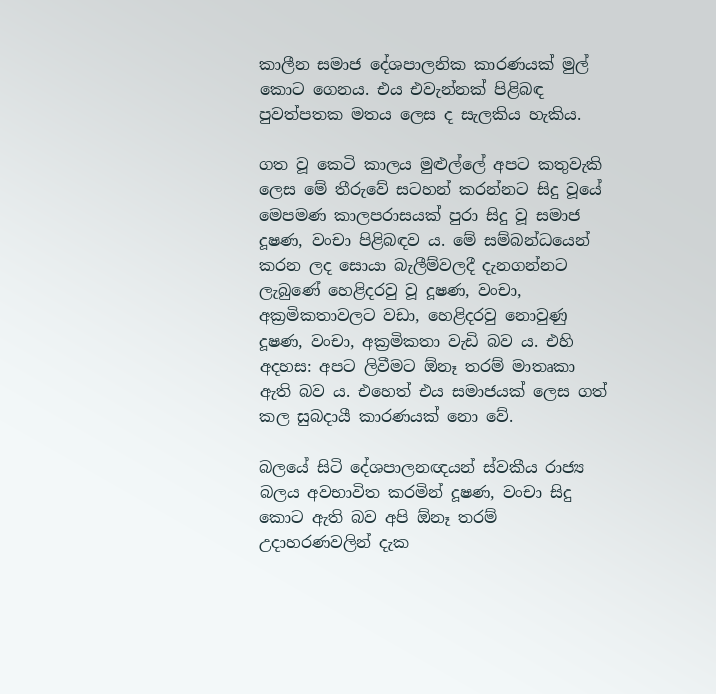කාලීන සමාජ දේශපාලනික කාරණයක් මුල් කොට ගෙනය. එය එවැන්නක් පිළිබඳ පුවත්පතක මතය ලෙස ද සැලකිය හැකිය.

ගත වූ කෙටි කාලය මුළුල්ලේ අපට කතුවැකි ලෙස මේ තීරුවේ සටහන් කරන්නට සිදු වූයේ මෙපමණ කාලපරාසයක් පුරා සිදු වූ සමාජ දූෂණ, වංචා පිළිබඳව ය. මේ සම්බන්ධයෙන් කරන ලද සොයා බැලීම්වලදී දැනගන්නට ලැබුණේ හෙළිදරවු වූ දූෂණ, වංචා, අක්‍රමිකතාවලට වඩා, හෙළිදරවු නොවුණු දූෂණ, වංචා, අක්‍රමිකතා වැඩි බව ය. එහි අදහස: අපට ලිවීමට ඕනෑ තරම් මාතෘකා ඇති බව ය. එහෙත් එය සමාජයක් ලෙස ගත් කල සුබදායී කාරණයක් නො වේ.

බලයේ සිටි දේශපාලනඥයන් ස්වකීය රාජ්‍ය බලය අවභාවිත කරමින් දූෂණ, වංචා සිදු කොට ඇති බව අපි ඕනෑ තරම් උදාහරණවලින් දැක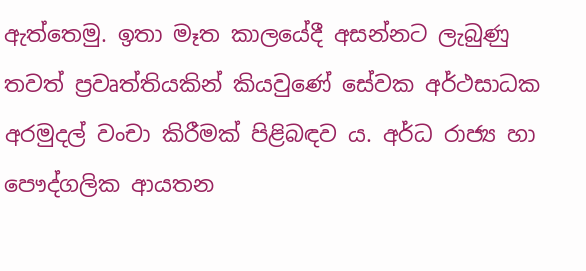ඇත්තෙමු. ඉතා මෑත කාලයේදී අසන්නට ලැබුණු තවත් ප්‍රවෘත්තියකින් කියවුණේ සේවක අර්ථසාධක අරමුදල් වංචා කිරීමක් පිළිබඳව ය. අර්ධ රාජ්‍ය හා පෞද්ගලික ආයතන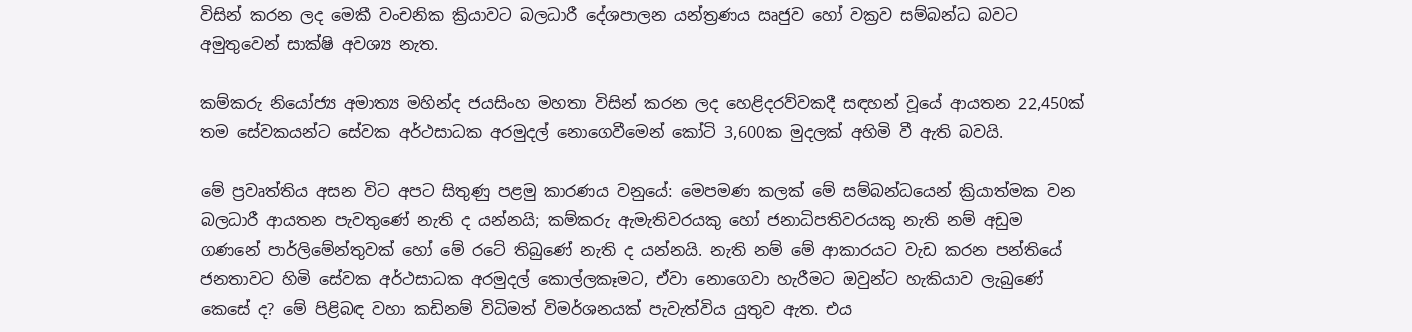විසින් කරන ලද මෙකී වංචනික ක්‍රියාවට බලධාරී දේශපාලන යන්ත්‍රණය ඍජුව හෝ වක්‍රව සම්බන්ධ බවට අමුතුවෙන් සාක්ෂි අවශ්‍ය නැත.

කම්කරු නියෝජ්‍ය අමාත්‍ය මහින්ද ජයසිංහ මහතා විසින් කරන ලද හෙළිදරව්වකදී සඳහන් වූයේ ආයතන 22,450ක් තම සේවකයන්ට සේවක අර්ථසාධක අරමුදල් නොගෙවීමෙන් කෝටි 3,600ක මුදලක් අහිමි වී ඇති බවයි.

මේ ප්‍රවෘත්තිය අසන විට අපට සිතුණු පළමු කාරණය වනුයේ: මෙපමණ කලක් මේ සම්බන්ධයෙන් ක්‍රියාත්මක වන බලධාරී ආයතන පැවතුණේ නැති ද යන්නයි; කම්කරු ඇමැතිවරයකු හෝ ජනාධිපතිවරයකු නැති නම් අඩුම ගණනේ පාර්ලිමේන්තුවක් හෝ මේ රටේ තිබුණේ නැති ද යන්නයි. නැති නම් මේ ආකාරයට වැඩ කරන පන්තියේ ජනතාවට හිමි සේවක අර්ථසාධක අරමුදල් කොල්ලකෑමට, ඒවා නොගෙවා හැරීමට ඔවුන්ට හැකියාව ලැබුණේ කෙසේ ද? මේ පිළිබඳ වහා කඩිනම් විධිමත් විමර්ශනයක් පැවැත්විය යුතුව ඇත. එය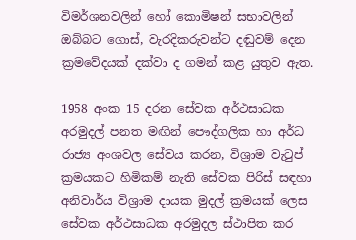විමර්ශනවලින් හෝ කොමිෂන් සභාවලින් ඔබ්බට ගොස්, වැරදිකරුවන්ට දඬුවම් දෙන ක්‍රමවේදයක් දක්වා ද ගමන් කළ යුතුව ඇත.

1958 අංක 15 දරන සේවක අර්ථසාධක අරමුදල් පනත මඟින් පෞද්ගලික හා අර්ධ රාජ්‍ය අංශවල සේවය කරන, විශ්‍රාම වැටුප් ක්‍රමයකට හිමිකම් නැති සේවක පිරිස් සඳහා අනිවාර්ය විශ්‍රාම දායක මුදල් ක්‍රමයක් ලෙස සේවක අර්ථසාධක අරමුදල ස්ථාපිත කර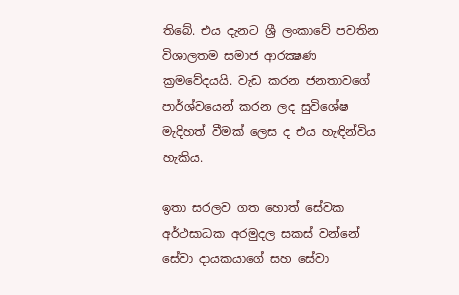තිබේ. එය දැනට ශ්‍රී ලංකාවේ පවතින විශාලතම සමාජ ආරක්‍ෂණ ක්‍රමවේදයයි. වැඩ කරන ජනතාවගේ පාර්ශ්වයෙන් කරන ලද සුවිශේෂ මැදිහත් වීමක් ලෙස ද එය හැඳින්විය හැකිය.

ඉතා සරලව ගත හොත් සේවක අර්ථසාධක අරමුදල සකස් වන්නේ සේවා දායකයාගේ සහ සේවා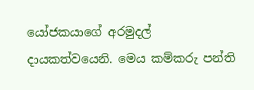යෝජකයාගේ අරමුදල් දායකත්වයෙනි. මෙය කම්කරු පන්ති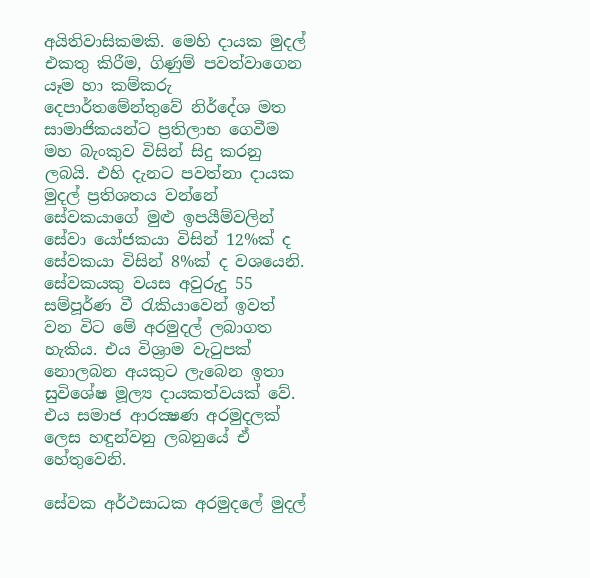අයිතිවාසිකමකි. මෙහි දායක මුදල් එකතු කිරීම, ගිණුම් පවත්වාගෙන යෑම හා කම්කරු දෙපාර්තමේන්තුවේ නිර්දේශ මත සාමාජිකයන්ට ප්‍රතිලාභ ගෙවීම මහ බැංකුව විසින් සිදු කරනු ලබයි. එහි දැනට පවත්නා දායක මුදල් ප්‍රතිශතය වන්නේ සේවකයාගේ මුළු ඉපයීම්වලින් සේවා යෝජකයා විසින් 12%ක් ද සේවකයා විසින් 8%ක් ද වශයෙනි. සේවකයකු වයස අවුරුදු 55 සම්පූර්ණ වී රැකියාවෙන් ඉවත් වන විට මේ අරමුදල් ලබාගත හැකිය. එය විශ්‍රාම වැටුපක් නොලබන අයකුට ලැබෙන ඉතා සුවිශේෂ මූල්‍ය දායකත්වයක් වේ. එය සමාජ ආරක්‍ෂණ අරමුදලක් ලෙස හඳුන්වනු ලබනුයේ ඒ හේතුවෙනි.

සේවක අර්ථසාධක අරමුදලේ මුදල්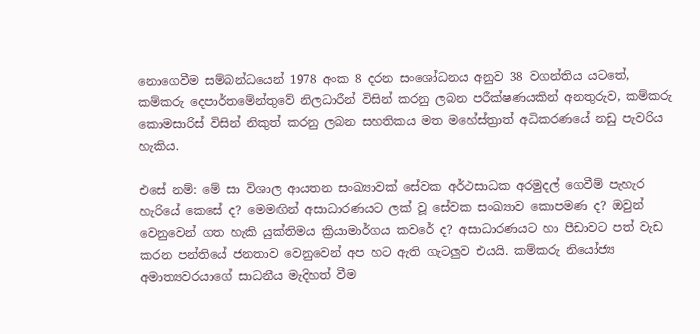නොගෙවීම සම්බන්ධයෙන් 1978 අංක 8 දරන සංශෝධනය අනුව 38 වගන්තිය යටතේ, කම්කරු දෙපාර්තමේන්තුවේ නිලධාරීන් විසින් කරනු ලබන පරීක්ෂණයකින් අනතුරුව, කම්කරු කොමසාරිස් විසින් නිකුත් කරනු ලබන සහතිකය මත මහේස්ත්‍රාත් අධිකරණයේ නඩු පැවරිය හැකිය.

එසේ නම්: මේ සා විශාල ආයතන සංඛ්‍යාවක් සේවක අර්ථසාධක අරමුදල් ගෙවීම් පැහැර හැරියේ කෙසේ ද? මෙමඟින් අසාධාරණයට ලක් වූ සේවක සංඛ්‍යාව කොපමණ ද? ඔවුන් වෙනුවෙන් ගත හැකි යුක්තිමය ක්‍රියාමාර්ගය කවරේ ද? අසාධාරණයට හා පීඩාවට පත් වැඩ කරන පන්තියේ ජනතාව වෙනුවෙන් අප හට ඇති ගැටලුව එයයි. කම්කරු නියෝජ්‍ය අමාත්‍යවරයාගේ සාධනීය මැදිහත් වීම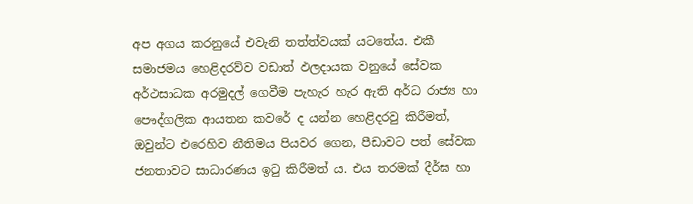අප අගය කරනුයේ එවැනි තත්ත්වයක් යටතේය. එකී සමාජමය හෙළිදරව්ව වඩාත් ඵලදායක වනුයේ සේවක අර්ථසාධක අරමුදල් ගෙවීම පැහැර හැර ඇති අර්ධ රාජ්‍ය හා පෞද්ගලික ආයතන කවරේ ද යන්න හෙළිදරවු කිරීමත්, ඔවුන්ට එරෙහිව නීතිමය පියවර ගෙන, පීඩාවට පත් සේවක ජනතාවට සාධාරණය ඉටු කිරීමත් ය. එය තරමක් දීර්ඝ හා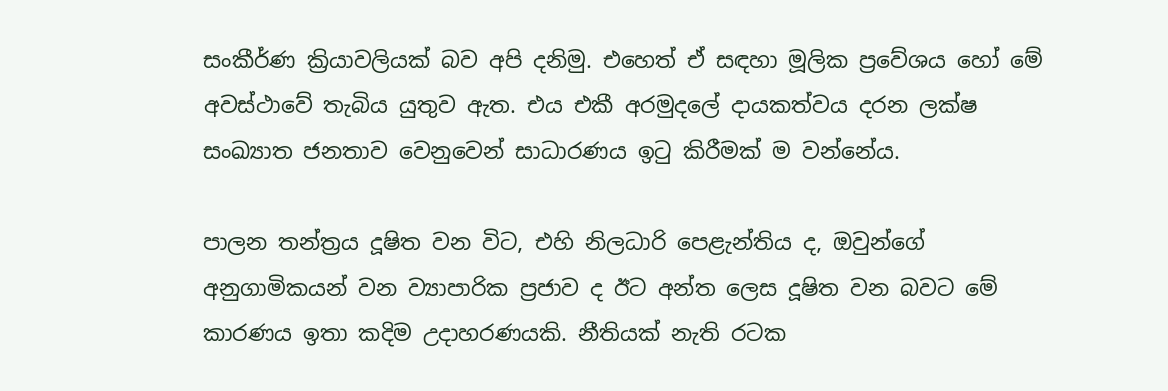සංකීර්ණ ක්‍රියාවලියක් බව අපි දනිමු. එහෙත් ඒ සඳහා මූලික ප්‍රවේශය හෝ මේ අවස්ථාවේ තැබිය යුතුව ඇත. එය එකී අරමුදලේ දායකත්වය දරන ලක්ෂ සංඛ්‍යාත ජනතාව වෙනුවෙන් සාධාරණය ඉටු කිරීමක් ම වන්නේය.

පාලන තන්ත්‍රය දූෂිත වන විට, එහි නිලධාරි පෙළැන්තිය ද, ඔවුන්ගේ අනුගාමිකයන් වන ව්‍යාපාරික ප්‍රජාව ද ඊට අන්ත ලෙස දූෂිත වන බවට මේ කාරණය ඉතා කදිම උදාහරණයකි. නීතියක් නැති රටක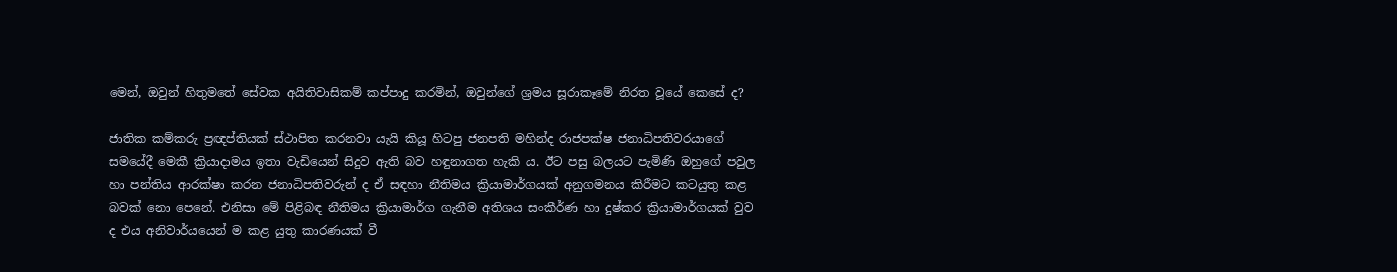මෙන්, ඔවුන් හිතුමතේ සේවක අයිතිවාසිකම් කප්පාදු කරමින්, ඔවුන්ගේ ශ්‍රමය සූරාකෑමේ නිරත වූයේ කෙසේ ද?

ජාතික කම්කරු ප්‍රඥප්තියක් ස්ථාපිත කරනවා යැයි කියූ හිටපු ජනපති මහින්ද රාජපක්ෂ ජනාධිපතිවරයාගේ සමයේදී මෙකී ක්‍රියාදාමය ඉතා වැඩියෙන් සිදුව ඇති බව හඳුනාගත හැකි ය. ඊට පසු බලයට පැමිණි ඔහුගේ පවුල හා පන්තිය ආරක්ෂා කරන ජනාධිපතිවරුන් ද ඒ සඳහා නීතිමය ක්‍රියාමාර්ගයක් අනුගමනය කිරීමට කටයුතු කළ බවක් නො පෙනේ. එනිසා මේ පිළිබඳ නීතිමය ක්‍රියාමාර්ග ගැනීම අතිශය සංකීර්ණ හා දුෂ්කර ක්‍රියාමාර්ගයක් වුව ද එය අනිවාර්යයෙන් ම කළ යුතු කාරණයක් වී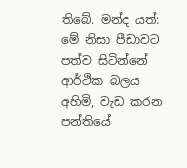තිබේ. මන්ද යත්: මේ නිසා පීඩාවට පත්ව සිටින්නේ ආර්ථික බලය අහිමි, වැඩ කරන පන්තියේ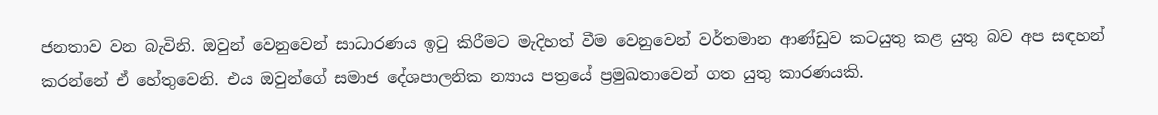ජනතාව වන බැවිනි. ඔවුන් වෙනුවෙන් සාධාරණය ඉටු කිරීමට මැදිහත් වීම වෙනුවෙන් වර්තමාන ආණ්ඩුව කටයුතු කළ යුතු බව අප සඳහන් කරන්නේ ඒ හේතුවෙනි. එය ඔවුන්ගේ සමාජ දේශපාලනික න්‍යාය පත්‍රයේ ප්‍රමුඛතාවෙන් ගත යුතු කාරණයකි.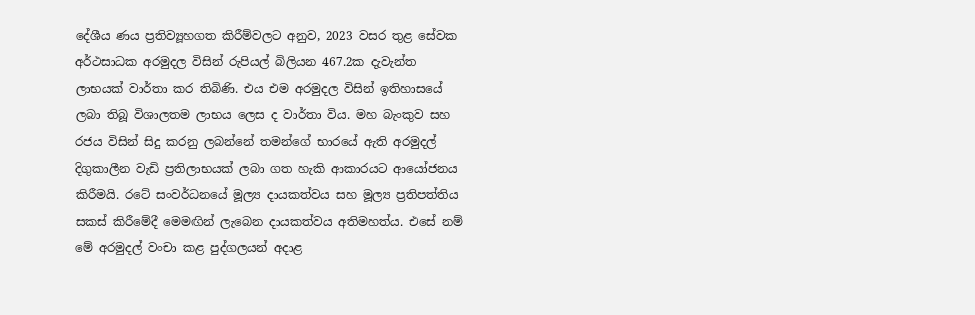දේශීය ණය ප්‍රතිව්‍යූහගත කිරීම්වලට අනුව, 2023 වසර තුළ සේවක අර්ථසාධක අරමුදල විසින් රුපියල් බිලියන 467.2ක දැවැන්ත ලාභයක් වාර්තා කර තිබිණි. එය එම අරමුදල විසින් ඉතිහාසයේ ලබා තිබූ විශාලතම ලාභය ලෙස ද වාර්තා විය. මහ බැංකුව සහ රජය විසින් සිදු කරනු ලබන්නේ තමන්ගේ භාරයේ ඇති අරමුදල් දිගුකාලීන වැඩි ප්‍රතිලාභයක් ලබා ගත හැකි ආකාරයට ආයෝජනය කිරීමයි. රටේ සංවර්ධනයේ මූල්‍ය දායකත්වය සහ මූල්‍ය ප්‍රතිපත්තිය සකස් කිරීමේදී මෙමඟින් ලැබෙන දායකත්වය අතිමහත්ය. එසේ නම් මේ අරමුදල් වංචා කළ පුද්ගලයන් අදාළ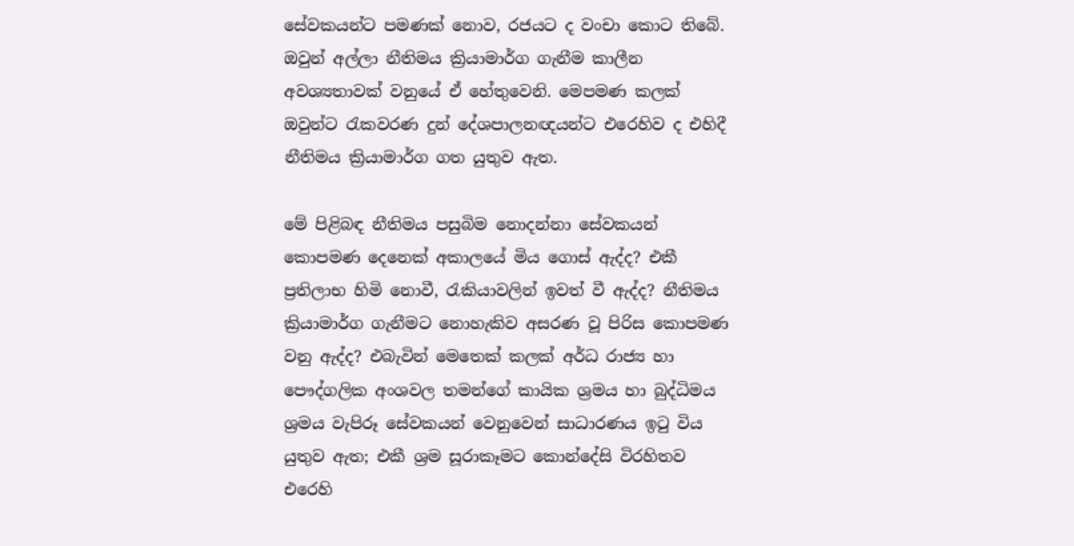සේවකයන්ට පමණක් නොව, රජයට ද වංචා කොට තිබේ. ඔවුන් අල්ලා නීතිමය ක්‍රියාමාර්ග ගැනීම කාලීන අවශ්‍යතාවක් වනුයේ ඒ හේතුවෙනි. මෙපමණ කලක් ඔවුන්ට රැකවරණ දුන් දේශපාලනඥයන්ට එරෙහිව ද එහිදී නීතිමය ක්‍රියාමාර්ග ගත යුතුව ඇත.

මේ පිළිබඳ නීතිමය පසුබිම නොදන්නා සේවකයන් කොපමණ දෙනෙක් අකාලයේ මිය ගොස් ඇද්ද? එකී ප්‍රතිලාභ හිමි නොවී, රැකියාවලින් ඉවත් වී ඇද්ද? නීතිමය ක්‍රියාමාර්ග ගැනීමට නොහැකිව අසරණ වූ පිරිස කොපමණ වනු ඇද්ද? එබැවින් මෙතෙක් කලක් අර්ධ රාජ්‍ය හා පෞද්ගලික අංශවල තමන්ගේ කායික ශ්‍රමය හා බුද්ධිමය ශ්‍රමය වැපිරූ සේවකයන් වෙනුවෙන් සාධාරණය ඉටු විය යුතුව ඇත; එකී ශ්‍රම සූරාකෑමට කොන්දේසි විරහිතව එරෙහි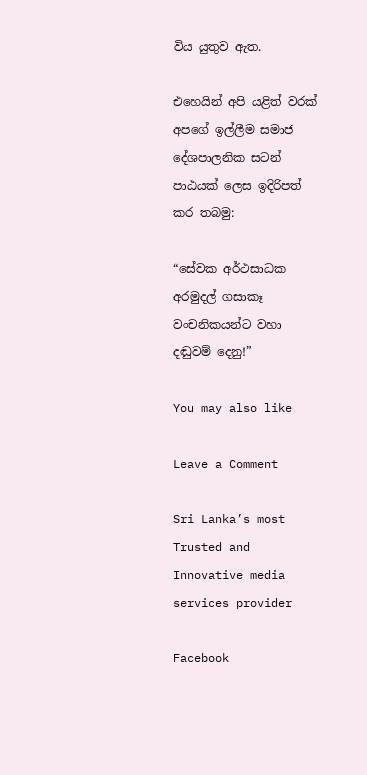විය යුතුව ඇත.

එහෙයින් අපි යළිත් වරක් අපගේ ඉල්ලීම සමාජ දේශපාලනික සටන් පාඨයක් ලෙස ඉදිරිපත් කර තබමු:

“සේවක අර්ථසාධක අරමුදල් ගසාකෑ වංචනිකයන්ට වහා දඬුවම් දෙනු!”

You may also like

Leave a Comment

Sri Lanka’s most Trusted and Innovative media services provider

Facebook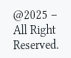@2025 – All Right Reserved.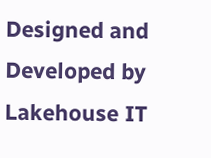Designed and Developed by Lakehouse IT